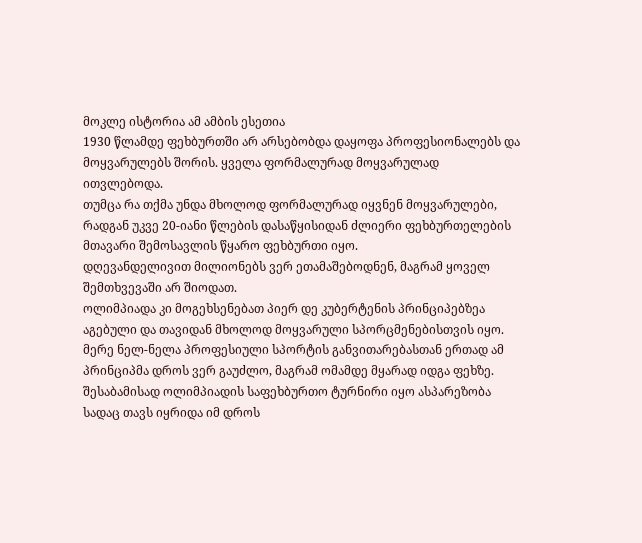მოკლე ისტორია ამ ამბის ესეთია
1930 წლამდე ფეხბურთში არ არსებობდა დაყოფა პროფესიონალებს და მოყვარულებს შორის. ყველა ფორმალურად მოყვარულად ითვლებოდა.
თუმცა რა თქმა უნდა მხოლოდ ფორმალურად იყვნენ მოყვარულები, რადგან უკვე 20-იანი წლების დასაწყისიდან ძლიერი ფეხბურთელების მთავარი შემოსავლის წყარო ფეხბურთი იყო.
დღევანდელივით მილიონებს ვერ ეთამაშებოდნენ, მაგრამ ყოველ შემთხვევაში არ შიოდათ.
ოლიმპიადა კი მოგეხსენებათ პიერ დე კუბერტენის პრინციპებზეა აგებული და თავიდან მხოლოდ მოყვარული სპორცმენებისთვის იყო.
მერე ნელ-ნელა პროფესიული სპორტის განვითარებასთან ერთად ამ პრინციპმა დროს ვერ გაუძლო, მაგრამ ომამდე მყარად იდგა ფეხზე.
შესაბამისად ოლიმპიადის საფეხბურთო ტურნირი იყო ასპარეზობა სადაც თავს იყრიდა იმ დროს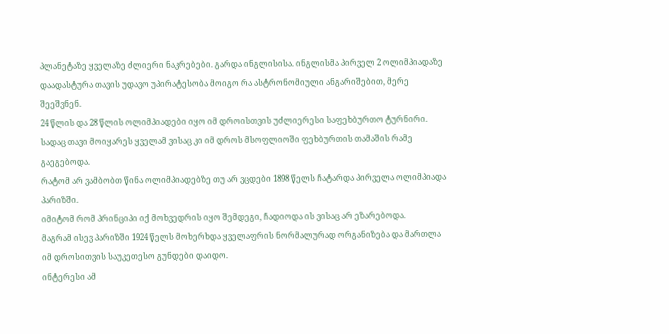პლანეტაზე ყველაზე ძლიერი ნაკრებები. გარდა ინგლისისა. ინგლისმა პირველ 2 ოლიმპიადაზე დაადასტურა თავის უდავო უპირატესობა მოიგო რა ასტრონომიული ანგარიშებით, მერე შეეშვნენ.
24 წლის და 28 წლის ოლიმპიადები იყო იმ დროისთვის უძლიერესი საფეხბურთო ტურნირი. სადაც თავი მოიყარეს ყველამ ვისაც კი იმ დროს მსოფლიოში ფეხბურთის თამაშის რამე გაეგებოდა.
რატომ არ ვამბობთ წინა ოლიმპიადებზე თუ არ ვცდები 1898 წელს ჩატარდა პირველა ოლიმპიადა პარიზში.
იმიტომ რომ პრინციპი იქ მოხვედრის იყო შემდეგი, ჩადიოდა ის ვისაც არ ეზარებოდა.
მაგრამ ისევ პარიზში 1924 წელს მოხერხდა ყველაფრის ნორმალურად ორგანიზება და მართლა იმ დროსითვის საუკეთესო გუნდები დაიდო.
ინტერესი ამ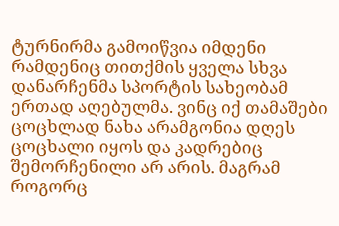ტურნირმა გამოიწვია იმდენი რამდენიც თითქმის ყველა სხვა დანარჩენმა სპორტის სახეობამ ერთად აღებულმა. ვინც იქ თამაშები ცოცხლად ნახა არამგონია დღეს ცოცხალი იყოს და კადრებიც შემორჩენილი არ არის. მაგრამ როგორც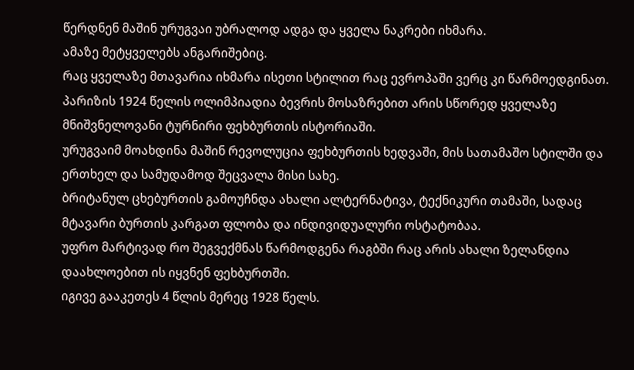წერდნენ მაშინ ურუგვაი უბრალოდ ადგა და ყველა ნაკრები იხმარა.
ამაზე მეტყველებს ანგარიშებიც.
რაც ყველაზე მთავარია იხმარა ისეთი სტილით რაც ევროპაში ვერც კი წარმოედგინათ.
პარიზის 1924 წელის ოლიმპიადია ბევრის მოსაზრებით არის სწორედ ყველაზე მნიშვნელოვანი ტურნირი ფეხბურთის ისტორიაში.
ურუგვაიმ მოახდინა მაშინ რევოლუცია ფეხბურთის ხედვაში, მის სათამაშო სტილში და ერთხელ და სამუდამოდ შეცვალა მისი სახე.
ბრიტანულ ცხებურთის გამოუჩნდა ახალი ალტერნატივა, ტექნიკური თამაში, სადაც მტავარი ბურთის კარგათ ფლობა და ინდივიდუალური ოსტატობაა.
უფრო მარტივად რო შეგვექმნას წარმოდგენა რაგბში რაც არის ახალი ზელანდია დაახლოებით ის იყვნენ ფეხბურთში.
იგივე გააკეთეს 4 წლის მერეც 1928 წელს.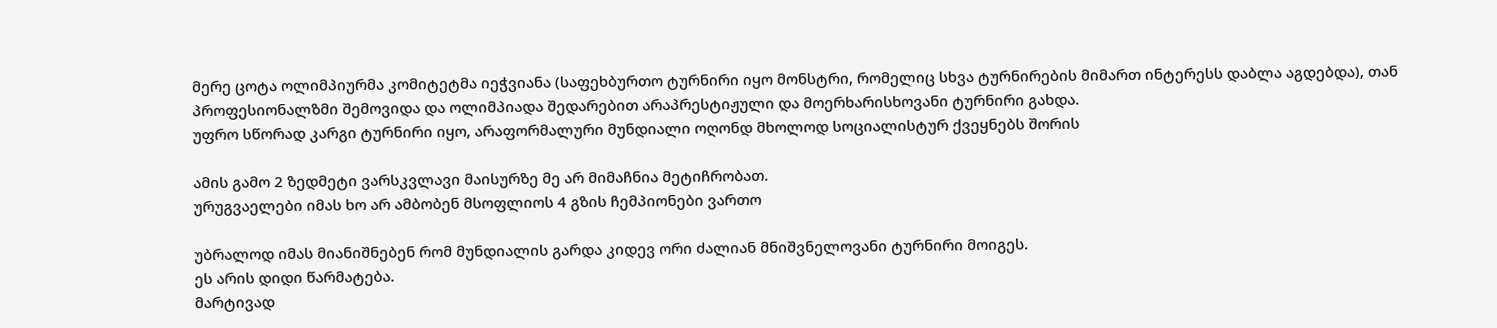მერე ცოტა ოლიმპიურმა კომიტეტმა იეჭვიანა (საფეხბურთო ტურნირი იყო მონსტრი, რომელიც სხვა ტურნირების მიმართ ინტერესს დაბლა აგდებდა), თან პროფესიონალზმი შემოვიდა და ოლიმპიადა შედარებით არაპრესტიჟული და მოერხარისხოვანი ტურნირი გახდა.
უფრო სწორად კარგი ტურნირი იყო, არაფორმალური მუნდიალი ოღონდ მხოლოდ სოციალისტურ ქვეყნებს შორის

ამის გამო 2 ზედმეტი ვარსკვლავი მაისურზე მე არ მიმაჩნია მეტიჩრობათ.
ურუგვაელები იმას ხო არ ამბობენ მსოფლიოს 4 გზის ჩემპიონები ვართო

უბრალოდ იმას მიანიშნებენ რომ მუნდიალის გარდა კიდევ ორი ძალიან მნიშვნელოვანი ტურნირი მოიგეს.
ეს არის დიდი წარმატება.
მარტივად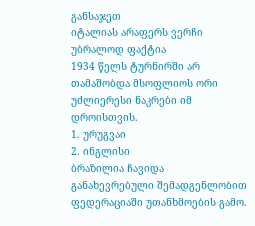განსაჯეთ
იტალიას არაფერს ვერჩი უბრალოდ ფაქტია
1934 წელს ტურნირში არ თამაშობდა მსოფლიოს ორი უძლიერესი ნაკრები იმ დროისთვის.
1. ურუგვაი
2. ინგლისი
ბრაზილია ჩავიდა განახევრებული შემადგენლობით ფედერაციაში უთანხმოების გამო.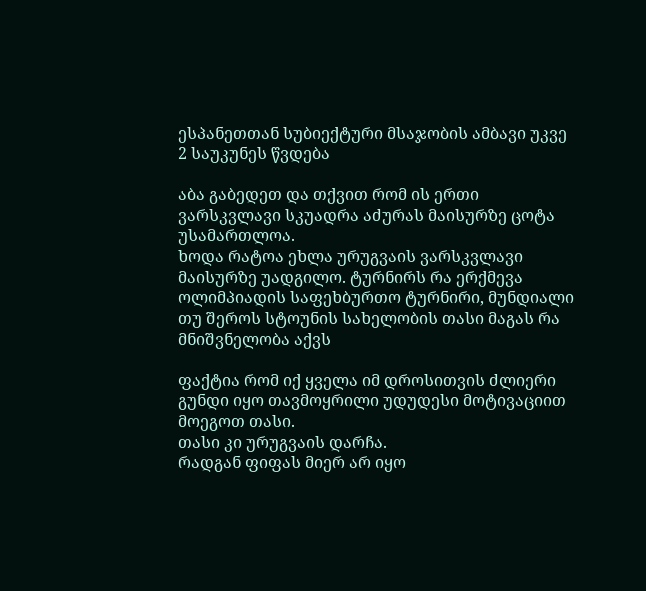ესპანეთთან სუბიექტური მსაჯობის ამბავი უკვე 2 საუკუნეს წვდება

აბა გაბედეთ და თქვით რომ ის ერთი ვარსკვლავი სკუადრა აძურას მაისურზე ცოტა უსამართლოა.
ხოდა რატოა ეხლა ურუგვაის ვარსკვლავი მაისურზე უადგილო. ტურნირს რა ერქმევა ოლიმპიადის საფეხბურთო ტურნირი, მუნდიალი თუ შეროს სტოუნის სახელობის თასი მაგას რა მნიშვნელობა აქვს

ფაქტია რომ იქ ყველა იმ დროსითვის ძლიერი გუნდი იყო თავმოყრილი უდუდესი მოტივაციით მოეგოთ თასი.
თასი კი ურუგვაის დარჩა.
რადგან ფიფას მიერ არ იყო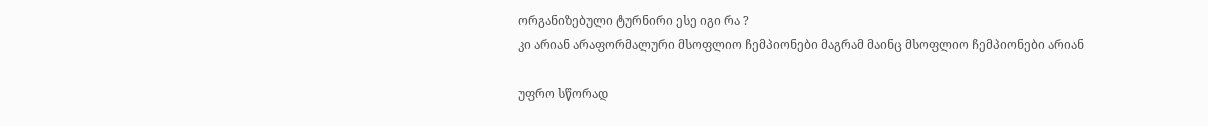ორგანიზებული ტურნირი ესე იგი რა ?
კი არიან არაფორმალური მსოფლიო ჩემპიონები მაგრამ მაინც მსოფლიო ჩემპიონები არიან

უფრო სწორად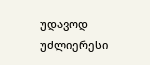უდავოდ უძლიერესი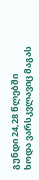გუნდი 24,28 წლებში
ხოდა ვარსკვლავიც მაგას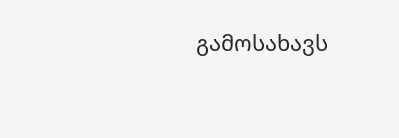გამოსახავს